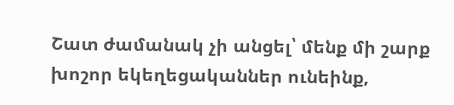Շատ ժամանակ չի անցել՝ մենք մի շարք խոշոր եկեղեցականներ ունեինք,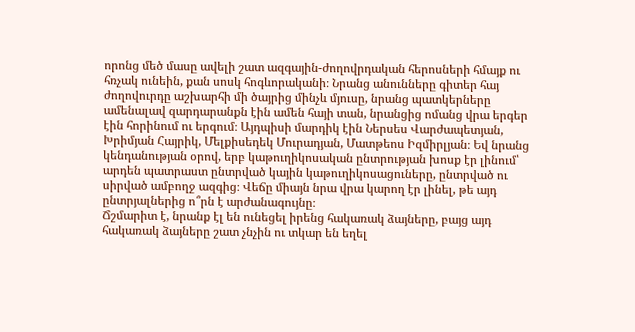որոնց մեծ մասը ավելի շատ ազգային-ժողովրդական հերոսների հմայք ու հռչակ ունեին, քան սոսկ հոգևորականի։ Նրանց անունները գիտեր հայ ժողովուրդը աշխարհի մի ծայրից մինչև մյուսը, նրանց պատկերները ամենալավ զարդարանքն էին ամեն հայի տան, նրանցից ոմանց վրա երգեր էին հորինում ու երգում։ Այդպիսի մարդիկ էին Ներսես Վարժապետյան, Խրիմյան Հայրիկ, Մելքիսեդեկ Մուրադյան, Մատթեոս Իզմիրլյան։ Եվ նրանց կենդանության օրով, երբ կաթուղիկոսական ընտրության խոսք էր լինում՝ արդեն պատրաստ ընտրված կային կաթուղիկոսացուները, ընտրված ու սիրված ամբողջ ազգից։ Վեճը միայն նրա վրա կարող էր լինել, թե այդ ընտրյալներից ո՞րն է արժանագույնը։
Ճշմարիտ է, նրանք էլ են ունեցել իրենց հակառակ ձայները, բայց այդ հակառակ ձայները շատ չնչին ու տկար են եղել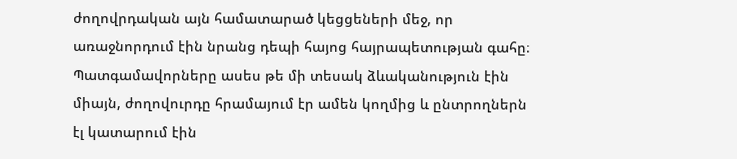ժողովրդական այն համատարած կեցցեների մեջ, որ առաջնորդում էին նրանց դեպի հայոց հայրապետության գահը։
Պատգամավորները ասես թե մի տեսակ ձևականություն էին միայն, ժողովուրդը հրամայում էր ամեն կողմից և ընտրողներն էլ կատարում էին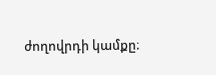ժողովրդի կամքը։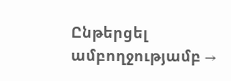Ընթերցել ամբողջությամբ →